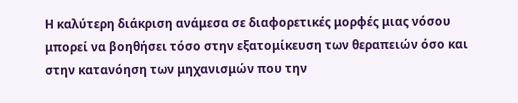Η καλύτερη διάκριση ανάμεσα σε διαφορετικές μορφές μιας νόσου μπορεί να βοηθήσει τόσο στην εξατομίκευση των θεραπειών όσο και στην κατανόηση των μηχανισμών που την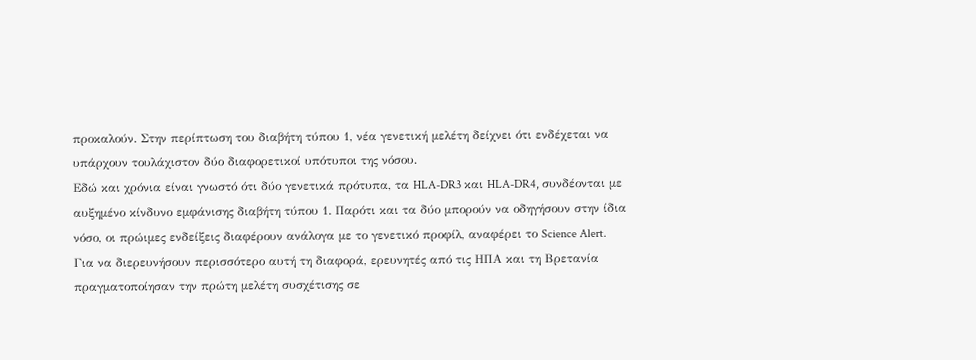προκαλούν. Στην περίπτωση του διαβήτη τύπου 1, νέα γενετική μελέτη δείχνει ότι ενδέχεται να υπάρχουν τουλάχιστον δύο διαφορετικοί υπότυποι της νόσου.
Εδώ και χρόνια είναι γνωστό ότι δύο γενετικά πρότυπα, τα HLA-DR3 και HLA-DR4, συνδέονται με αυξημένο κίνδυνο εμφάνισης διαβήτη τύπου 1. Παρότι και τα δύο μπορούν να οδηγήσουν στην ίδια νόσο, οι πρώιμες ενδείξεις διαφέρουν ανάλογα με το γενετικό προφίλ, αναφέρει το Science Alert.
Για να διερευνήσουν περισσότερο αυτή τη διαφορά, ερευνητές από τις ΗΠΑ και τη Βρετανία πραγματοποίησαν την πρώτη μελέτη συσχέτισης σε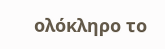ολόκληρο το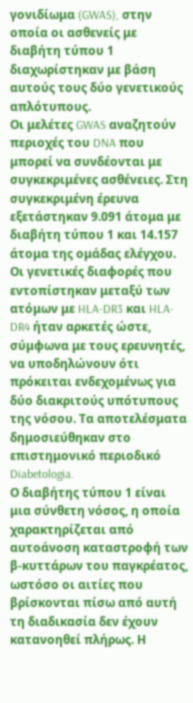γονιδίωμα (GWAS), στην οποία οι ασθενείς με διαβήτη τύπου 1 διαχωρίστηκαν με βάση αυτούς τους δύο γενετικούς απλότυπους.
Οι μελέτες GWAS αναζητούν περιοχές του DNA που μπορεί να συνδέονται με συγκεκριμένες ασθένειες. Στη συγκεκριμένη έρευνα εξετάστηκαν 9.091 άτομα με διαβήτη τύπου 1 και 14.157 άτομα της ομάδας ελέγχου. Οι γενετικές διαφορές που εντοπίστηκαν μεταξύ των ατόμων με HLA-DR3 και HLA-DR4 ήταν αρκετές ώστε, σύμφωνα με τους ερευνητές, να υποδηλώνουν ότι πρόκειται ενδεχομένως για δύο διακριτούς υπότυπους της νόσου. Τα αποτελέσματα δημοσιεύθηκαν στο επιστημονικό περιοδικό Diabetologia.
Ο διαβήτης τύπου 1 είναι μια σύνθετη νόσος, η οποία χαρακτηρίζεται από αυτοάνοση καταστροφή των β-κυττάρων του παγκρέατος, ωστόσο οι αιτίες που βρίσκονται πίσω από αυτή τη διαδικασία δεν έχουν κατανοηθεί πλήρως. Η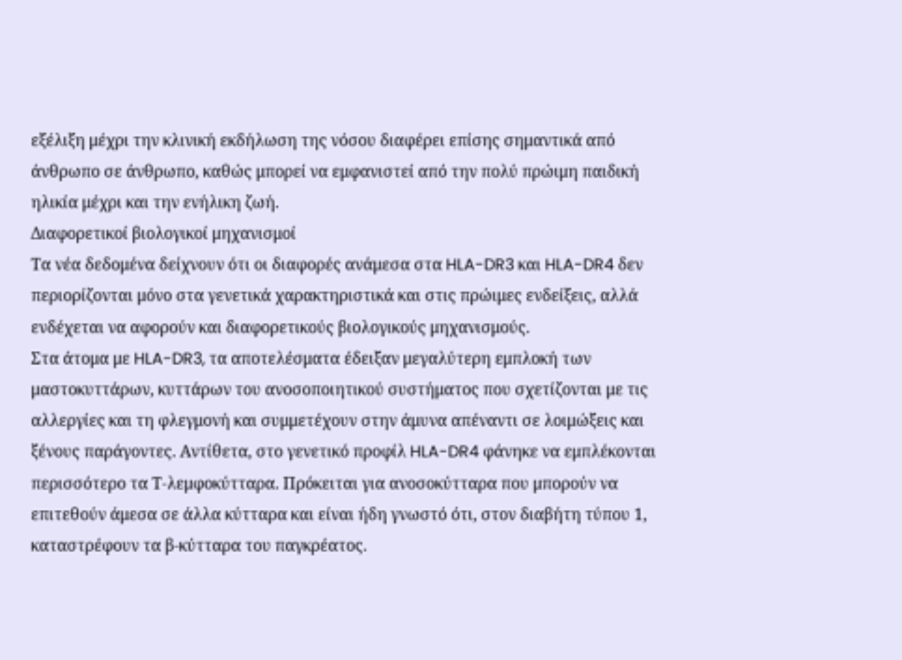εξέλιξη μέχρι την κλινική εκδήλωση της νόσου διαφέρει επίσης σημαντικά από άνθρωπο σε άνθρωπο, καθώς μπορεί να εμφανιστεί από την πολύ πρώιμη παιδική ηλικία μέχρι και την ενήλικη ζωή.
Διαφορετικοί βιολογικοί μηχανισμοί
Τα νέα δεδομένα δείχνουν ότι οι διαφορές ανάμεσα στα HLA-DR3 και HLA-DR4 δεν περιορίζονται μόνο στα γενετικά χαρακτηριστικά και στις πρώιμες ενδείξεις, αλλά ενδέχεται να αφορούν και διαφορετικούς βιολογικούς μηχανισμούς.
Στα άτομα με HLA-DR3, τα αποτελέσματα έδειξαν μεγαλύτερη εμπλοκή των μαστοκυττάρων, κυττάρων του ανοσοποιητικού συστήματος που σχετίζονται με τις αλλεργίες και τη φλεγμονή και συμμετέχουν στην άμυνα απέναντι σε λοιμώξεις και ξένους παράγοντες. Αντίθετα, στο γενετικό προφίλ HLA-DR4 φάνηκε να εμπλέκονται περισσότερο τα Τ-λεμφοκύτταρα. Πρόκειται για ανοσοκύτταρα που μπορούν να επιτεθούν άμεσα σε άλλα κύτταρα και είναι ήδη γνωστό ότι, στον διαβήτη τύπου 1, καταστρέφουν τα β-κύτταρα του παγκρέατος.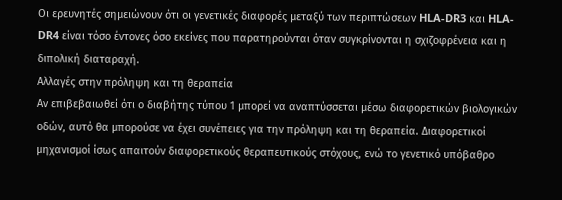Οι ερευνητές σημειώνουν ότι οι γενετικές διαφορές μεταξύ των περιπτώσεων HLA-DR3 και HLA-DR4 είναι τόσο έντονες όσο εκείνες που παρατηρούνται όταν συγκρίνονται η σχιζοφρένεια και η διπολική διαταραχή.
Αλλαγές στην πρόληψη και τη θεραπεία
Αν επιβεβαιωθεί ότι ο διαβήτης τύπου 1 μπορεί να αναπτύσσεται μέσω διαφορετικών βιολογικών οδών, αυτό θα μπορούσε να έχει συνέπειες για την πρόληψη και τη θεραπεία. Διαφορετικοί μηχανισμοί ίσως απαιτούν διαφορετικούς θεραπευτικούς στόχους, ενώ το γενετικό υπόβαθρο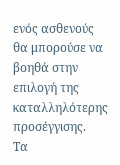ενός ασθενούς θα μπορούσε να βοηθά στην επιλογή της καταλληλότερης προσέγγισης.
Τα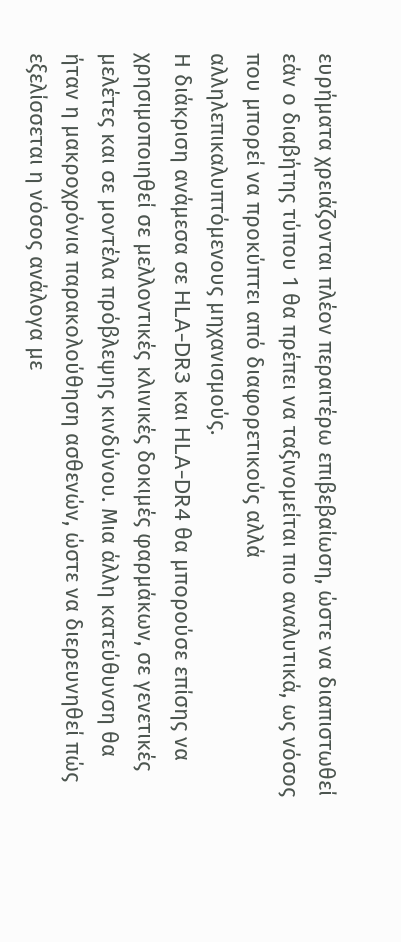ευρήματα χρειάζονται πλέον περαιτέρω επιβεβαίωση, ώστε να διαπιστωθεί εάν ο διαβήτης τύπου 1 θα πρέπει να ταξινομείται πιο αναλυτικά, ως νόσος που μπορεί να προκύπτει από διαφορετικούς αλλά αλληλεπικαλυπτόμενους μηχανισμούς.
Η διάκριση ανάμεσα σε HLA-DR3 και HLA-DR4 θα μπορούσε επίσης να χρησιμοποιηθεί σε μελλοντικές κλινικές δοκιμές φαρμάκων, σε γενετικές μελέτες και σε μοντέλα πρόβλεψης κινδύνου. Μια άλλη κατεύθυνση θα ήταν η μακροχρόνια παρακολούθηση ασθενών, ώστε να διερευνηθεί πώς εξελίσσεται η νόσος ανάλογα με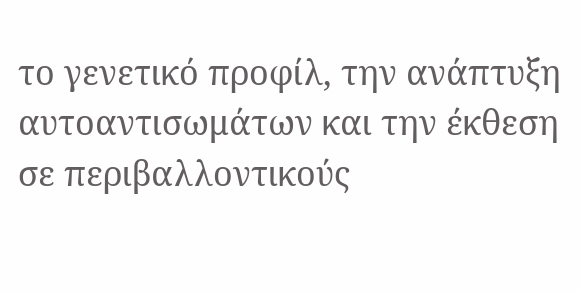το γενετικό προφίλ, την ανάπτυξη αυτοαντισωμάτων και την έκθεση σε περιβαλλοντικούς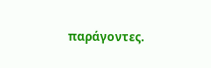παράγοντες.